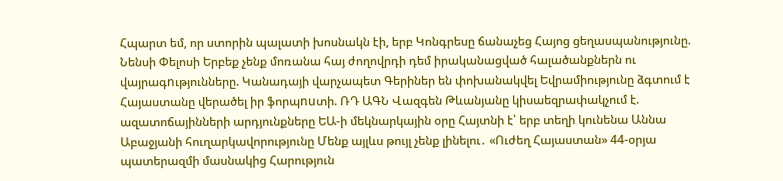Հպարտ եմ, որ ստորին պալատի խոսնակն էի, երբ Կոնգրեսը ճանաչեց Հայոց ցեղասպանությունը. Նենսի Փելոսի Երբեք չենք մոռանա հայ ժողովրդի դեմ իրականացված հալածանքներն ու վայրագnւթյունները. Կանադայի վարչապետ Գերիներ են փոխանակվել Եվրամիությունը ձգտում է Հայաստանը վերածել իր ֆորպnuտի. ՌԴ ԱԳՆ Վազգեն Թևանյանը կիսաեզրափակչում է. ազատոճայինների արդյունքները ԵԱ-ի մեկնարկային օրը Հայտնի է՝ երբ տեղի կունենա Աննա Աբաջյանի հուղարկավորությունը Մենք այլևս թույլ չենք լինելու․ «Ուժեղ Հայաստան» 44-օրյա պատերազմի մասնակից Հարություն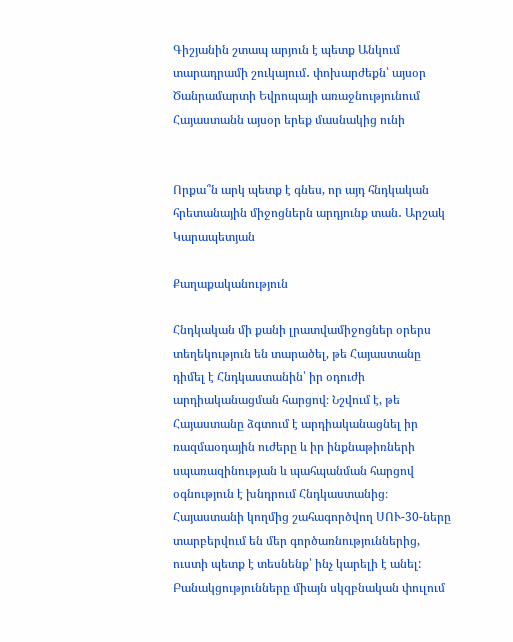Գիշյանին շտապ արյուն է պետք Անկում տարադրամի շուկայում․ փոխարժեքն՝ այսօր Ծանրամարտի Եվրոպայի առաջնությունում Հայաստանն այսօր երեք մասնակից ունի


Որքա՞ն արկ պետք է գնես, որ այդ հնդկական հրետանային միջոցներն արդյունք տան․ Արշակ Կարապետյան

Քաղաքականություն

Հնդկական մի քանի լրատվամիջոցներ օրերս տեղեկություն են տարածել, թե Հայաստանը դիմել է Հնդկաստանին՝ իր օդուժի արդիականացման հարցով։ Նշվում է, թե Հայաստանը ձգտում է արդիականացնել իր ռազմաօդային ուժերը և իր ինքնաթիռների սպառազինության և պահպանման հարցով օգնություն է խնդրում Հնդկաստանից։ Հայաստանի կողմից շահագործվող ՍՈՒ-30-ները տարբերվում են մեր գործառնություններից, ուստի պետք է տեսնենք՝ ինչ կարելի է անել: Բանակցությունները միայն սկզբնական փուլում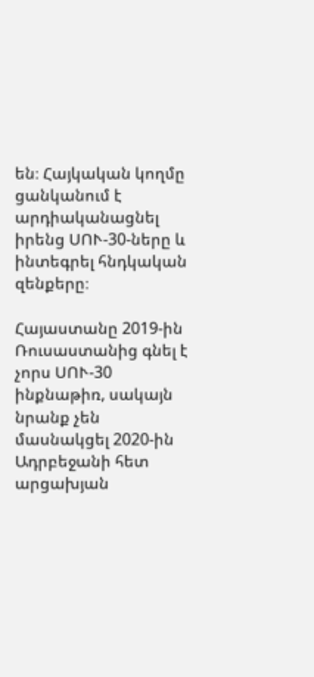են։ Հայկական կողմը ցանկանում է արդիականացնել իրենց ՍՈՒ-30-ները և ինտեգրել հնդկական զենքերը։

Հայաստանը 2019-ին Ռուսաստանից գնել է չորս ՍՈՒ-30 ինքնաթիռ, սակայն նրանք չեն մասնակցել 2020-ին Ադրբեջանի հետ արցախյան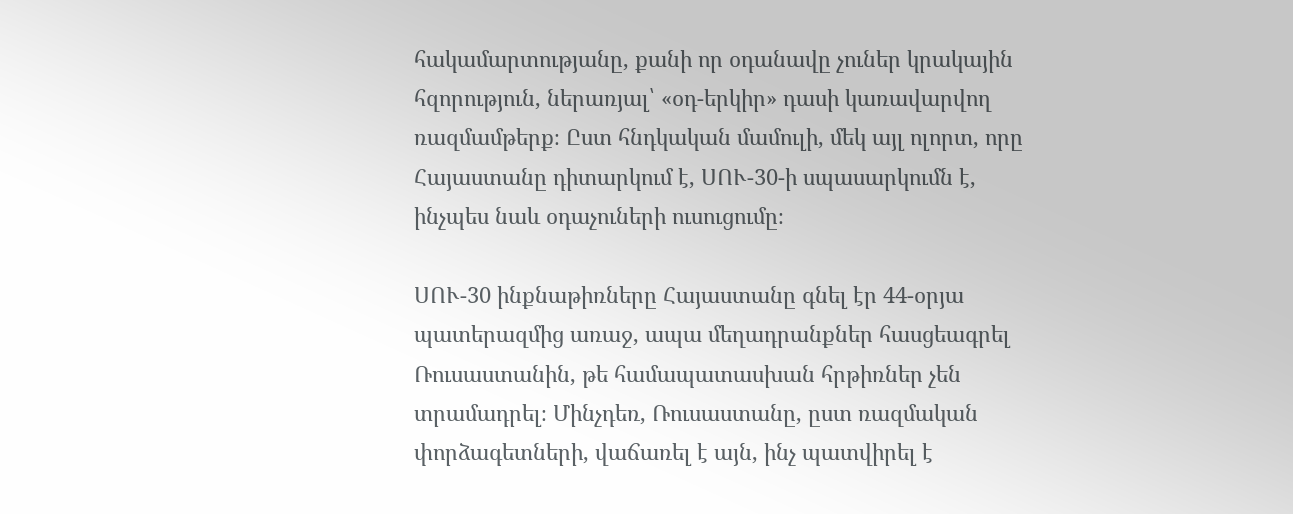հակամարտությանը, քանի որ օդանավը չուներ կրակային հզորություն, ներառյալ՝ «օդ-երկիր» դասի կառավարվող ռազմամթերք։ Ըստ հնդկական մամուլի, մեկ այլ ոլորտ, որը Հայաստանը դիտարկում է, ՍՈՒ-30-ի սպասարկումն է, ինչպես նաև օդաչուների ուսուցումը։

ՍՈՒ-30 ինքնաթիռները Հայաստանը գնել էր 44-օրյա պատերազմից առաջ, ապա մեղադրանքներ հասցեագրել Ռուսաստանին, թե համապատասխան հրթիռներ չեն տրամադրել։ Մինչդեռ, Ռուսաստանը, ըստ ռազմական փորձագետների, վաճառել է այն, ինչ պատվիրել է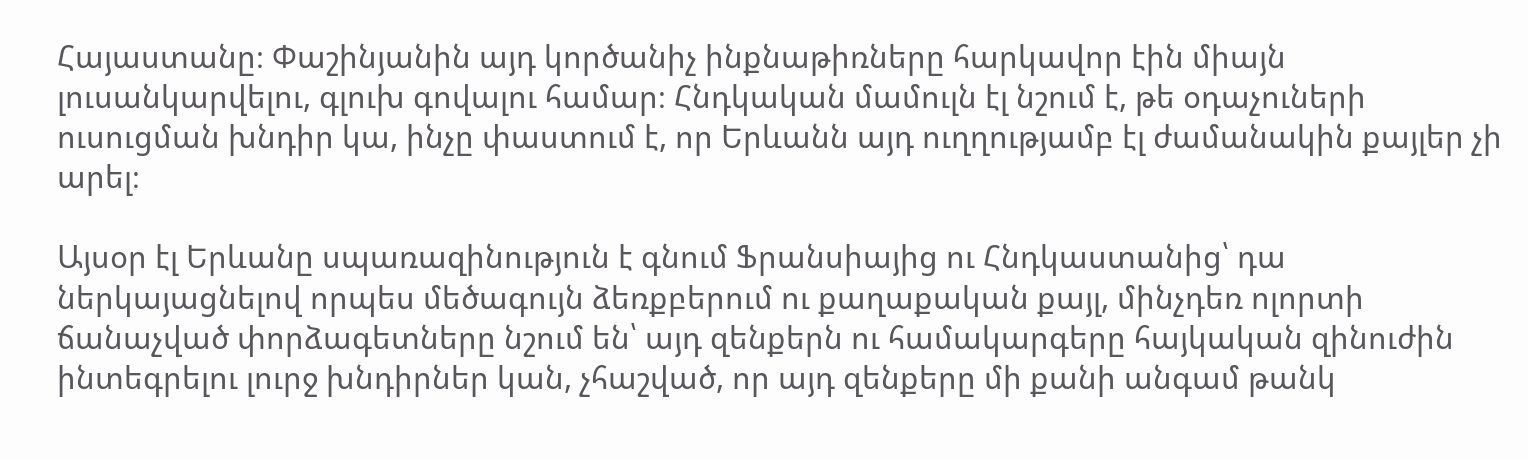Հայաստանը։ Փաշինյանին այդ կործանիչ ինքնաթիռները հարկավոր էին միայն լուսանկարվելու, գլուխ գովալու համար։ Հնդկական մամուլն էլ նշում է, թե օդաչուների ուսուցման խնդիր կա, ինչը փաստում է, որ Երևանն այդ ուղղությամբ էլ ժամանակին քայլեր չի արել։

Այսօր էլ Երևանը սպառազինություն է գնում Ֆրանսիայից ու Հնդկաստանից՝ դա ներկայացնելով որպես մեծագույն ձեռքբերում ու քաղաքական քայլ, մինչդեռ ոլորտի ճանաչված փորձագետները նշում են՝ այդ զենքերն ու համակարգերը հայկական զինուժին ինտեգրելու լուրջ խնդիրներ կան, չհաշված, որ այդ զենքերը մի քանի անգամ թանկ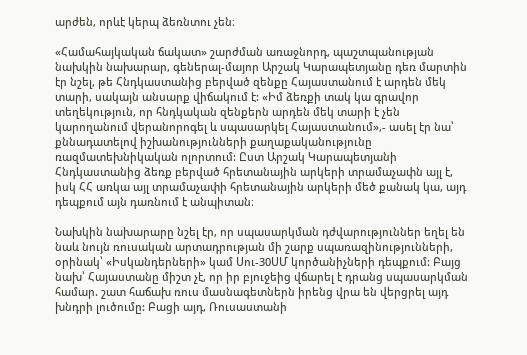արժեն, որևէ կերպ ձեռնտու չեն։

«Համահայկական ճակատ» շարժման առաջնորդ, պաշտպանության նախկին նախարար, գեներալ-մայոր Արշակ Կարապետյանը դեռ մարտին էր նշել, թե Հնդկաստանից բերված զենքը Հայաստանում է արդեն մեկ տարի, սակայն անսարք վիճակում է: «Իմ ձեռքի տակ կա գրավոր տեղեկություն, որ հնդկական զենքերն արդեն մեկ տարի է չեն կարողանում վերանորոգել և սպասարկել Հայաստանում»,- ասել էր նա՝ քննադատելով իշխանությունների քաղաքականությունը ռազմատեխնիկական ոլորտում: Ըստ Արշակ Կարապետյանի Հնդկաստանից ձեռք բերված հրետանային արկերի տրամաչափն այլ է, իսկ ՀՀ առկա այլ տրամաչափի հրետանային արկերի մեծ քանակ կա, այդ դեպքում այն դառնում է անպիտան։

Նախկին նախարարը նշել էր, որ սպասարկման դժվարություններ եղել են նաև նույն ռուսական արտադրության մի շարք սպառազինությունների, օրինակ՝ «Իսկանդերների» կամ Սու-30ՍՄ կործանիչների դեպքում: Բայց նախ՝ Հայաստանը միշտ չէ, որ իր բյուջեից վճարել է դրանց սպասարկման համար. շատ հաճախ ռուս մասնագետներն իրենց վրա են վերցրել այդ խնդրի լուծումը: Բացի այդ, Ռուսաստանի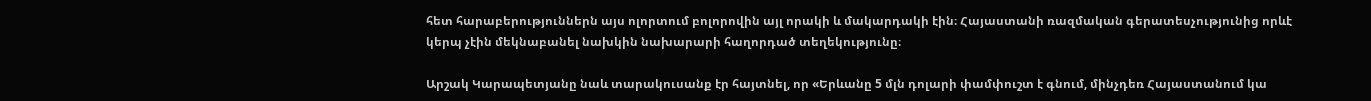հետ հարաբերություններն այս ոլորտում բոլորովին այլ որակի և մակարդակի էին։ Հայաստանի ռազմական գերատեսչությունից որևէ կերպ չէին մեկնաբանել նախկին նախարարի հաղորդած տեղեկությունը։

Արշակ Կարապետյանը նաև տարակուսանք էր հայտնել, որ «Երևանը 5 մլն դոլարի փամփուշտ է գնում, մինչդեռ Հայաստանում կա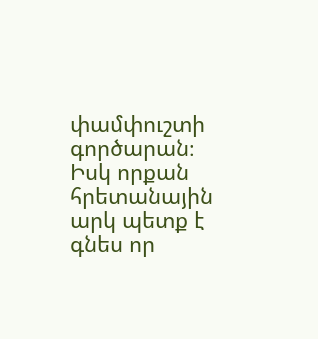փամփուշտի գործարան։ Իսկ որքան հրետանային արկ պետք է գնես որ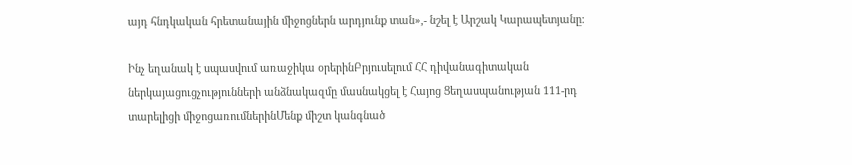այդ հնդկական հրետանային միջոցներն արդյունք տան»,- նշել է Արշակ Կարապետյանը։

Ինչ եղանակ է սպասվում առաջիկա օրերինԲրյուսելում ՀՀ դիվանագիտական ներկայացուցչությունների անձնակազմը մասնակցել է Հայոց Ցեղասպանության 111-րդ տարելիցի միջոցառումներինՄենք միշտ կանգնած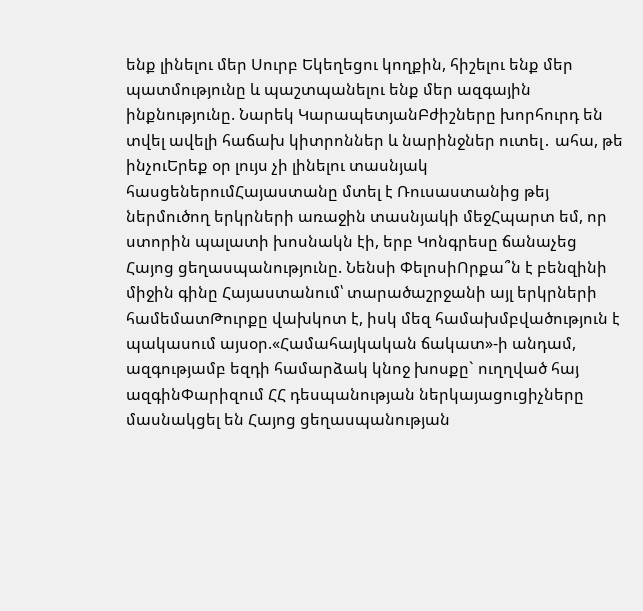ենք լինելու մեր Սուրբ Եկեղեցու կողքին, հիշելու ենք մեր պատմությունը և պաշտպանելու ենք մեր ազգային ինքնությունը. Նարեկ ԿարապետյանԲժիշները խորհուրդ են տվել ավելի հաճախ կիտրոններ և նարինջներ ուտել․ ահա, թե ինչուԵրեք օր լույս չի լինելու տասնյակ հասցեներումՀայաստանը մտել է Ռուսաստանից թեյ ներմուծող երկրների առաջին տասնյակի մեջՀպարտ եմ, որ ստորին պալատի խոսնակն էի, երբ Կոնգրեսը ճանաչեց Հայոց ցեղասպանությունը. Նենսի ՓելոսիՈրքա՞ն է բենզինի միջին գինը Հայաստանում՝ տարածաշրջանի այլ երկրների համեմատԹուրքը վախկոտ է, իսկ մեզ համախմբվածություն է պակասում այսօր.«Համահայկական ճակատ»-ի անդամ, ազգությամբ եզդի համարձակ կնոջ խոսքը` ուղղված հայ ազգինՓարիզում ՀՀ դեսպանության ներկայացուցիչները մասնակցել են Հայոց ցեղասպանության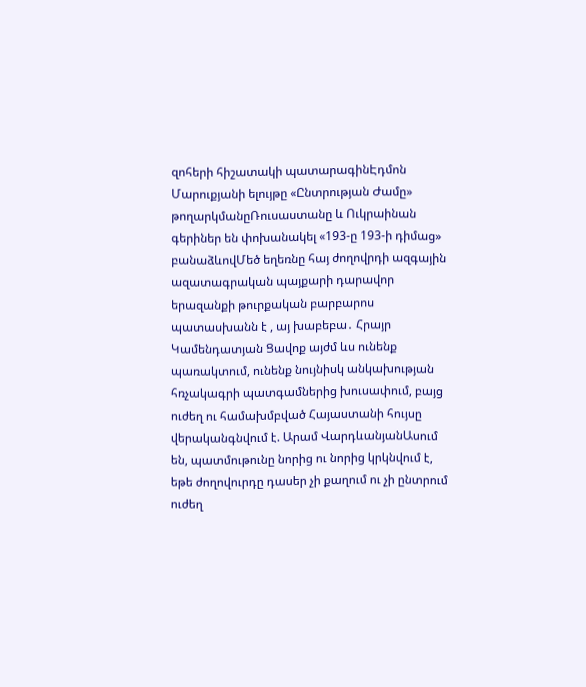զոհերի հիշատակի պատարագինԷդմոն Մարուքյանի ելույթը «Ընտրության Ժամը» թողարկմանըՌուսաստանը և Ուկրաինան գերիներ են փոխանակել «193-ը 193-ի դիմաց» բանաձևովՄեծ եղեռնը հայ ժողովրդի ազգային ազատագրական պայքարի դարավոր երազանքի թուրքական բարբարոս պատասխանն է , այ խաբեբա․ Հրայր Կամենդատյան Ցավոք այժմ ևս ունենք պառակտում, ունենք նույնիսկ անկախության հռչակագրի պատգամներից խուսափում, բայց ուժեղ ու համախմբված Հայաստանի հույսը վերականգնվում է. Արամ ՎարդևանյանԱսում են, պատմութունը նորից ու նորից կրկնվում է, եթե ժողովուրդը դասեր չի քաղում ու չի ընտրում ուժեղ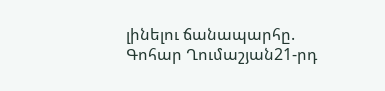լինելու ճանապարհը. Գոհար Ղումաշյան21-րդ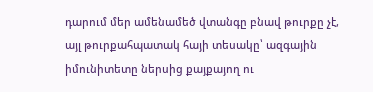դարում մեր ամենամեծ վտանգը բնավ թուրքը չէ, այլ թուրքահպատակ հայի տեսակը՝ ազգային իմունիտետը ներսից քայքայող ու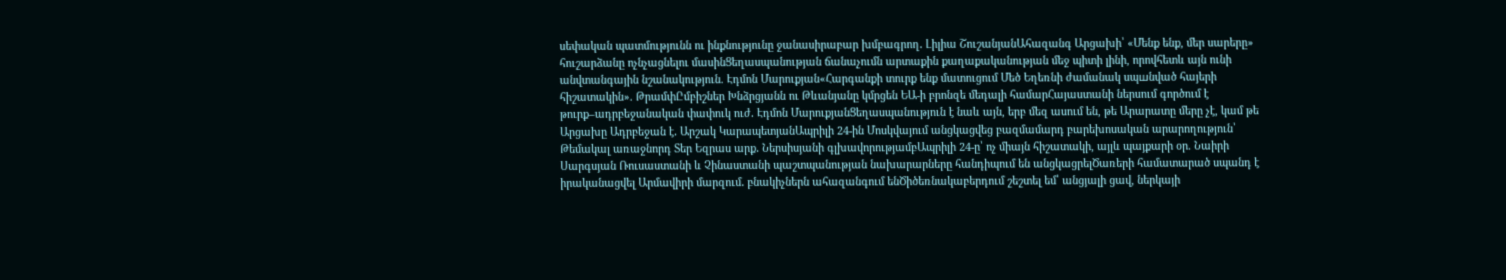սեփական պատմությունն ու ինքնությունը ջանասիրաբար խմբագրող․ Լիլիա ՇուշանյանԱհազանգ Արցախի՝ «Մենք ենք, մեր սարերը» հուշարձանը ոչնչացնելու մասինՑեղասպանության ճանաչումն արտաքին քաղաքականության մեջ պիտի լինի, որովհետև այն ունի անվտանգային նշանակություն. Էդմոն Մարուքյան«Հարգանքի տուրք ենք մատուցում Մեծ Եղեռնի ժամանակ սպшնված հայերի հիշատակին». ԹրամփԸմբիշներ Խնձրցյանն ու Թևանյանը կմրցեն ԵԱ-ի բրոնզե մեդալի համարՀայաստանի ներսում գործում է թուրք–ադրբեջանական փափուկ ուժ․ Էդմոն ՄարուքյանՑեղասպանություն է նաև այն, երբ մեզ ասում են, թե Արարատը մերը չէ, կամ թե Արցախը Ադրբեջան է․ Արշակ ԿարապետյանԱպրիլի 24-ին Մոսկվայում անցկացվեց բազմամարդ բարեխոսական արարողություն՝ Թեմակալ առաջնորդ Տեր Եզրաս արք․ Ներսիսյանի գլխավորությամբԱպրիլի 24-ը՝ ոչ միայն հիշատակի, այլև պայքարի օր. Նաիրի Սարգսյան Ռուսաստանի և Չինաստանի պաշտպանության նախարարները հանդիպում են անցկացրելԾառերի համատարած սպանդ է իրականացվել Արմավիրի մարզում․ բնակիչներն ահազանգում ենԾիծեռնակաբերդում շեշտել եմ՝ անցյալի ցավ, ներկայի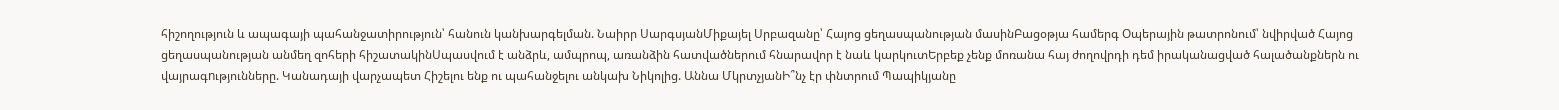հիշողություն և ապագայի պահանջատիրություն՝ հանուն կանխարգելման. Նաիրր ՍարգսյանՄիքայել Սրբազանը՝ Հայոց ցեղասպանության մասինԲացօթյա համերգ Օպերային թատրոնում՝ նվիրված Հայոց ցեղասպանության անմեղ զոհերի հիշատակինՍպասվում է անձրև, ամպրոպ, առանձին հատվածներում հնարավոր է նաև կարկուտԵրբեք չենք մոռանա հայ ժողովրդի դեմ իրականացված հալածանքներն ու վայրագnւթյունները. Կանադայի վարչապետ Հիշելու ենք ու պահանջելու անկախ Նիկոլից. Աննա ՄկրտչյանԻ՞նչ էր փնտրում Պապիկյանը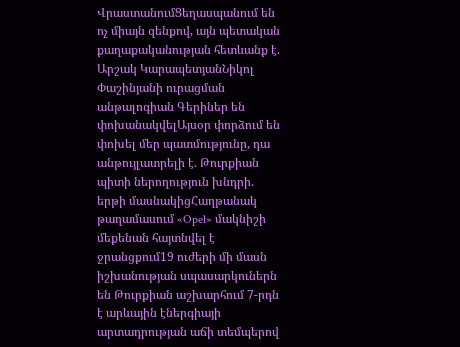ՎրաստանումՑեղասպանում են ոչ միայն զենքով, այն պետական քաղաքականության հետևանք է. Արշակ ԿարապետյանՆիկոլ Փաշինյանի ուրացման անթալոգիան Գերիներ են փոխանակվելԱյսօր փորձում են փոխել մեր պատմությունը, դա անթույլատրելի է. Թուրքիան պիտի ներողություն խնդրի. երթի մասնակիցՀաղթանակ թաղամասում «Opel» մակնիշի մեքենան հայտնվել է ջրանցքում19 ուժերի մի մասն իշխանության սպասարկուներն են Թուրքիան աշխարհում 7-րդն է արևային էներգիայի արտադրության աճի տեմպերով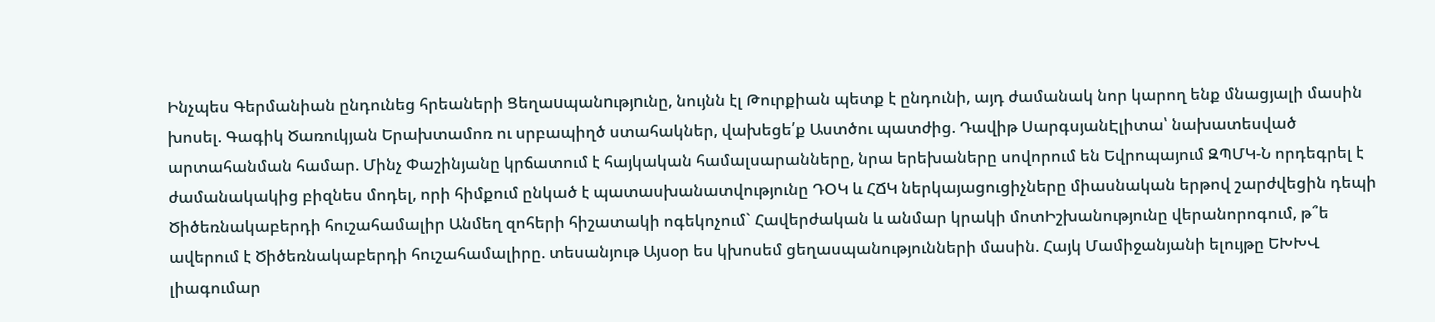Ինչպես Գերմանիան ընդունեց հրեաների Ցեղաuպանnւթյnւնը, նույնն էլ Թուրքիան պետք է ընդունի, այդ ժամանակ նոր կարող ենք մնացյալի մասին խոսել. Գագիկ Ծառուկյան Երախտամոռ ու սրբապիղծ ստահակներ, վախեցե՛ք Աստծու պատժից. Դավիթ ՍարգսյանԷլիտա՝ նախատեսված արտահանման համար. Մինչ Փաշինյանը կրճատում է հայկական համալսարանները, նրա երեխաները սովորում են Եվրոպայում ԶՊՄԿ-Ն որդեգրել է ժամանակակից բիզնես մոդել, որի հիմքում ընկած է պատասխանատվությունը ԴՕԿ և ՀՃԿ ներկայացուցիչները միասնական երթով շարժվեցին դեպի Ծիծեռնակաբերդի հուշահամալիր Անմեղ զոհերի հիշատակի ոգեկոչում` Հավերժական և անմար կրակի մոտԻշխանությունը վերանորոգում, թ՞ե ավերում է Ծիծեռնակաբերդի հուշահամալիրը. տեսանյութ Այսօր ես կխոսեմ ցեղասպանությունների մասին. Հայկ Մամիջանյանի ելույթը ԵԽԽՎ լիագումար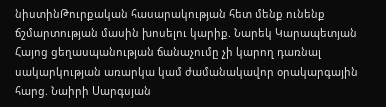նիստինԹուրքական հասարակության հետ մենք ունենք ճշմարտության մասին խոսելու կարիք. Նարեկ Կարապետյան Հայոց ցեղասպանության ճանաչումը չի կարող դառնալ սակարկության առարկա կամ ժամանակավոր օրակարգային հարց. Նաիրի Սարգսյան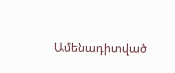Ամենադիտված